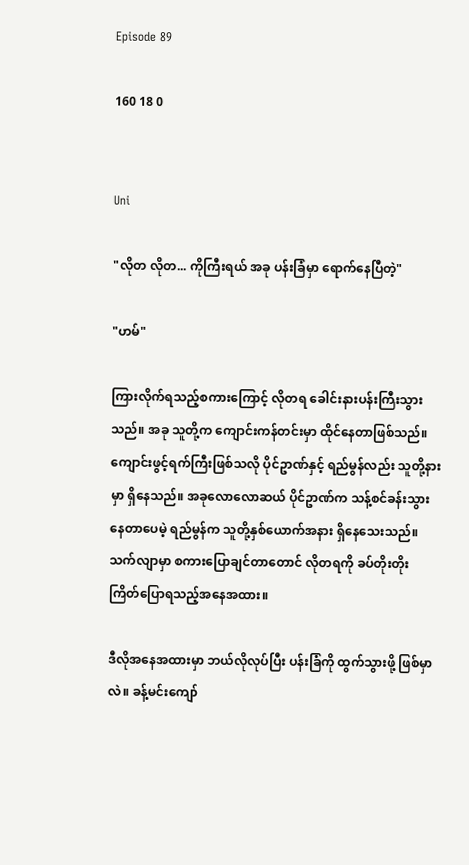Episode 89

160 18 0


Uni

"လိုတ လိုတ... ကိုကြီးရယ် အခု ပန်းခြံမှာ ရောက်နေပြီတဲ့"

"ဟမ်"

ကြားလိုက်ရသည့်စကားကြောင့် လိုတရ ခေါင်းနားပန်းကြီးသွားသည်။ အခု သူတို့က ကျောင်းကန်တင်းမှာ ထိုင်နေတာဖြစ်သည်။ ကျောင်းဖွင့်ရက်ကြီးဖြစ်သလို ပိုင်ဥာဏ်နှင့် ရည်မွန်လည်း သူတို့နားမှာ ရှိနေသည်။ အခုလောလောဆယ် ပိုင်ဥာဏ်က သန့်စင်ခန်းသွားနေတာပေမဲ့ ရည်မွန်က သူတို့နှစ်ယောက်အနား ရှိနေသေးသည်။ သက်လျာမှာ စကားပြောချင်တာတောင် လိုတရကို ခပ်တိုးတိုး ကြိတ်ပြောရသည့်အနေအထား။

ဒီလိုအနေအထားမှာ ဘယ်လိုလုပ်ပြီး ပန်းခြံကို ထွက်သွားဖို့ ဖြစ်မှာလဲ။ ခန့်မင်းကျော်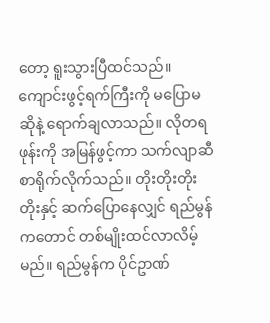တော့ ရူးသွားပြီထင်သည်။ ကျောင်းဖွင့်ရက်ကြီးကို မပြောမဆိုနဲ့ ရောက်ချလာသည်။ လိုတရ ဖုန်းကို အမြန်ဖွင့်ကာ သက်လျာဆီ စာရိုက်လိုက်သည်။ တိုးတိုးတိုးတိုးနှင့် ဆက်ပြောနေလျှင် ရည်မွန်ကတောင် တစ်မျိုးထင်လာလိမ့်မည်။ ရည်မွန်က ပိုင်ဥာဏ်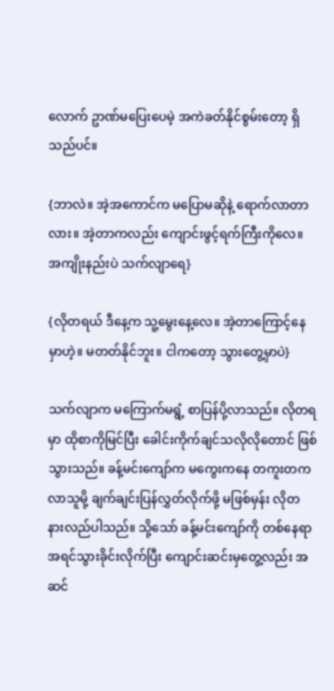လောက် ဥာဏ်မပြေးပေမဲ့ အကဲခတ်နိုင်စွမ်းတော့ ရှိသည်ပင်။

{ဘာလဲ။ အဲ့အကောင်က မပြောမဆိုနဲ့ ရောက်လာတာလား။ အဲ့တာကလည်း ကျောင်းဖွင့်ရက်ကြီးကိုလေ။ အကျိုးနည်းပဲ သက်လျာရေ}

{လိုတရယ် ဒီနေ့က သူ့မွေးနေ့လေ။ အဲ့တာကြောင့်နေမှာဟဲ့။ မတတ်နိုင်ဘူး။ ငါကတော့ သွားတွေ့မှာပဲ}

သက်လျာက မကြောက်မရွံ့ စာပြန်ပို့လာသည်။ လိုတရမှာ ထိုစာကိုမြင်ပြီး ခေါင်းကိုက်ချင်သလိုလိုတောင် ဖြစ်သွားသည်။ ခန့်မင်းကျော်က မကွေးကနေ တကူးတကလာသူမို့ ချက်ချင်းပြန်လွှတ်လိုက်ဖို့ မဖြစ်မှန်း လိုတ နားလည်ပါသည်။ သို့သော် ခန့်မင်းကျော်ကို တစ်နေရာအရင်သွားခိုင်းလိုက်ပြီး ကျောင်းဆင်းမှတွေ့လည်း အဆင်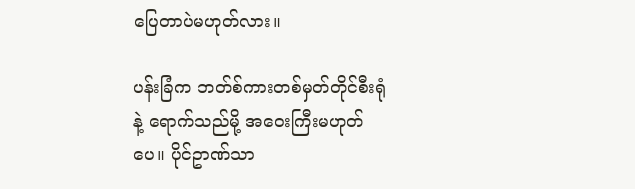ပြေတာပဲမဟုတ်လား။

ပန်းခြံက ဘတ်စ်ကားတစ်မှတ်တိုင်စီးရုံနဲ့ ရောက်သည်မို့ အဝေးကြီးမဟုတ်ပေ။ ပိုင်ဥာဏ်သာ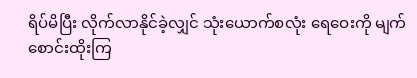ရိပ်မိပြီး လိုက်လာနိုင်ခဲ့လျှင် သုံးယောက်စလုံး ရေဝေးကို မျက်စောင်းထိုးကြ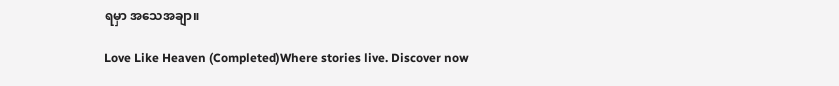ရမှာ အသေအချာ။

Love Like Heaven (Completed)Where stories live. Discover now